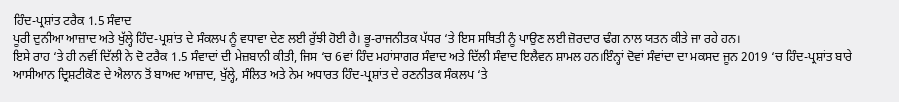ਹਿੰਦ-ਪ੍ਰਸ਼ਾਂਤ ਟਰੈਕ 1.5 ਸੰਵਾਦ
ਪੂਰੀ ਦੁਨੀਆ ਆਜ਼ਾਦ ਅਤੇ ਖੁੱਲ੍ਹੇ ਹਿੰਦ-ਪ੍ਰਸ਼ਾਂਤ ਦੇ ਸੰਕਲਪ ਨੂੰ ਵਧਾਵਾ ਦੇਣ ਲਈ ਰੁੱਝੀ ਹੋਈ ਹੈ। ਭੂ-ਰਾਜਨੀਤਕ ਪੱਧਰ ‘ਤੇ ਇਸ ਸਥਿਤੀ ਨੂੰ ਪਾਉਣ ਲਈ ਜ਼ੋਰਦਾਰ ਢੰਗ ਨਾਲ ਯਤਨ ਕੀਤੇ ਜਾ ਰਹੇ ਹਨ।
ਇਸੇ ਰਾਹ ‘ਤੇ ਹੀ ਨਵੀਂ ਦਿੱਲੀ ਨੇ ਦੋ ਟਰੈਕ 1.5 ਸੰਵਾਦਾਂ ਦੀ ਮੇਜ਼ਬਾਨੀ ਕੀਤੀ, ਜਿਸ ‘ਚ 6ਵਾਂ ਹਿੰਦ ਮਹਾਂਸਾਗਰ ਸੰਵਾਦ ਅਤੇ ਦਿੱਲੀ ਸੰਵਾਦ ਇਲੈਵਨ ਸ਼ਾਮਲ ਹਨ।ਇੰਨ੍ਹਾਂ ਦੋਵਾਂ ਸੰਵਾਂਦਾ ਦਾ ਮਕਸਦ ਜੂਨ 2019 ‘ਚ ਹਿੰਦ-ਪ੍ਰਸ਼ਾਂਤ ਬਾਰੇ ਆਸੀਆਨ ਦ੍ਰਿਸ਼ਟੀਕੋਣ ਦੇ ਐਲਾਨ ਤੋਂ ਬਾਅਦ ਆਜ਼ਾਦ, ਖੁੱਲ੍ਹੇ, ਸੰਲਿਤ ਅਤੇ ਨੇਮ ਅਧਾਰਤ ਹਿੰਦ-ਪ੍ਰਸ਼ਾਂਤ ਦੇ ਰਣਨੀਤਕ ਸੰਕਲਪ ‘ਤੇ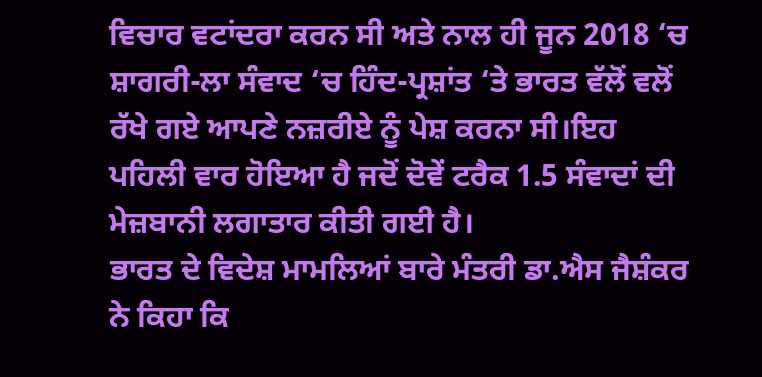ਵਿਚਾਰ ਵਟਾਂਦਰਾ ਕਰਨ ਸੀ ਅਤੇ ਨਾਲ ਹੀ ਜੂਨ 2018 ‘ਚ ਸ਼ਾਗਰੀ-ਲਾ ਸੰਵਾਦ ‘ਚ ਹਿੰਦ-ਪ੍ਰਸ਼ਾਂਤ ‘ਤੇ ਭਾਰਤ ਵੱਲੋਂ ਵਲੋਂ ਰੱਖੇ ਗਏ ਆਪਣੇ ਨਜ਼ਰੀਏ ਨੂੰ ਪੇਸ਼ ਕਰਨਾ ਸੀ।ਇਹ ਪਹਿਲੀ ਵਾਰ ਹੋਇਆ ਹੈ ਜਦੋਂ ਦੋਵੇਂ ਟਰੈਕ 1.5 ਸੰਵਾਦਾਂ ਦੀ ਮੇਜ਼ਬਾਨੀ ਲਗਾਤਾਰ ਕੀਤੀ ਗਈ ਹੈ।
ਭਾਰਤ ਦੇ ਵਿਦੇਸ਼ ਮਾਮਲਿਆਂ ਬਾਰੇ ਮੰਤਰੀ ਡਾ.ਐਸ ਜੈਸ਼ੰਕਰ ਨੇ ਕਿਹਾ ਕਿ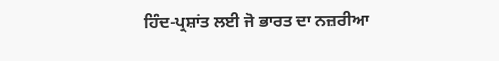ਹਿੰਦ-ਪ੍ਰਸ਼ਾਂਤ ਲਈ ਜੋ ਭਾਰਤ ਦਾ ਨਜ਼ਰੀਆ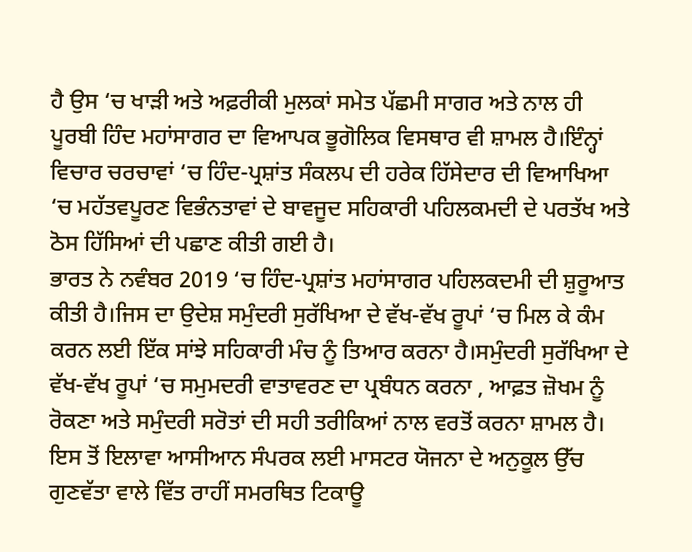ਹੈ ਉਸ ‘ਚ ਖਾੜੀ ਅਤੇ ਅਫ਼ਰੀਕੀ ਮੁਲਕਾਂ ਸਮੇਤ ਪੱਛਮੀ ਸਾਗਰ ਅਤੇ ਨਾਲ ਹੀ ਪੂਰਬੀ ਹਿੰਦ ਮਹਾਂਸਾਗਰ ਦਾ ਵਿਆਪਕ ਭੂਗੋਲਿਕ ਵਿਸਥਾਰ ਵੀ ਸ਼ਾਮਲ ਹੈ।ਇੰਨ੍ਹਾਂ ਵਿਚਾਰ ਚਰਚਾਵਾਂ ‘ਚ ਹਿੰਦ-ਪ੍ਰਸ਼ਾਂਤ ਸੰਕਲਪ ਦੀ ਹਰੇਕ ਹਿੱਸੇਦਾਰ ਦੀ ਵਿਆਖਿਆ ‘ਚ ਮਹੱਤਵਪੂਰਣ ਵਿਭੰਨਤਾਵਾਂ ਦੇ ਬਾਵਜੂਦ ਸਹਿਕਾਰੀ ਪਹਿਲਕਮਦੀ ਦੇ ਪਰਤੱਖ ਅਤੇ ਠੋਸ ਹਿੱਸਿਆਂ ਦੀ ਪਛਾਣ ਕੀਤੀ ਗਈ ਹੈ।
ਭਾਰਤ ਨੇ ਨਵੰਬਰ 2019 ‘ਚ ਹਿੰਦ-ਪ੍ਰਸ਼ਾਂਤ ਮਹਾਂਸਾਗਰ ਪਹਿਲਕਦਮੀ ਦੀ ਸ਼ੁਰੂਆਤ ਕੀਤੀ ਹੈ।ਜਿਸ ਦਾ ਉਦੇਸ਼ ਸਮੁੰਦਰੀ ਸੁਰੱਖਿਆ ਦੇ ਵੱਖ-ਵੱਖ ਰੂਪਾਂ ‘ਚ ਮਿਲ ਕੇ ਕੰਮ ਕਰਨ ਲਈ ਇੱਕ ਸਾਂਝੇ ਸਹਿਕਾਰੀ ਮੰਚ ਨੂੰ ਤਿਆਰ ਕਰਨਾ ਹੈ।ਸਮੁੰਦਰੀ ਸੁਰੱਖਿਆ ਦੇ ਵੱਖ-ਵੱਖ ਰੂਪਾਂ ‘ਚ ਸਮੁਮਦਰੀ ਵਾਤਾਵਰਣ ਦਾ ਪ੍ਰਬੰਧਨ ਕਰਨਾ , ਆਫ਼ਤ ਜ਼ੋਖਮ ਨੂੰ ਰੋਕਣਾ ਅਤੇ ਸਮੁੰਦਰੀ ਸਰੋਤਾਂ ਦੀ ਸਹੀ ਤਰੀਕਿਆਂ ਨਾਲ ਵਰਤੋਂ ਕਰਨਾ ਸ਼ਾਮਲ ਹੈ।
ਇਸ ਤੋਂ ਇਲਾਵਾ ਆਸੀਆਨ ਸੰਪਰਕ ਲਈ ਮਾਸਟਰ ਯੋਜਨਾ ਦੇ ਅਨੁਕੂਲ ਉੱਚ ਗੁਣਵੱਤਾ ਵਾਲੇ ਵਿੱਤ ਰਾਹੀਂ ਸਮਰਥਿਤ ਟਿਕਾਊ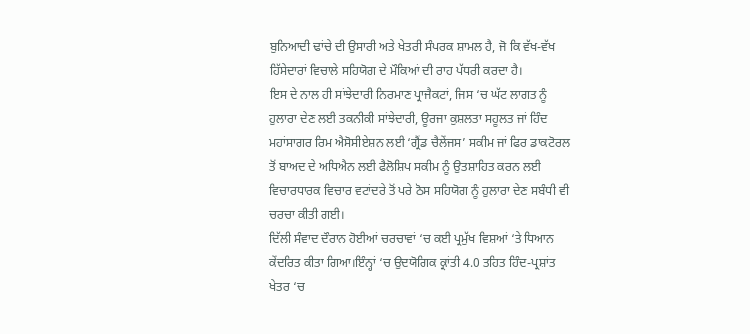ਬੁਨਿਆਦੀ ਢਾਂਚੇ ਦੀ ਉਸਾਰੀ ਅਤੇ ਖੇਤਰੀ ਸੰਪਰਕ ਸ਼ਾਮਲ ਹੈ, ਜੋ ਕਿ ਵੱਖ-ਵੱਖ ਹਿੱਸੇਦਾਰਾਂ ਵਿਚਾਲੇ ਸਹਿਯੋਗ ਦੇ ਮੌਕਿਆਂ ਦੀ ਰਾਹ ਪੱਧਰੀ ਕਰਦਾ ਹੈ।
ਇਸ ਦੇ ਨਾਲ ਹੀ ਸਾਂਝੇਦਾਰੀ ਨਿਰਮਾਣ ਪ੍ਰਾਜੈਕਟਾਂ, ਜਿਸ ‘ਚ ਘੱਟ ਲਾਗਤ ਨੂੰ ਹੁਲਾਰਾ ਦੇਣ ਲਈ ਤਕਨੀਕੀ ਸਾਂਝੇਦਾਰੀ, ਊਰਜਾ ਕੁਸ਼ਲਤਾ ਸਹੂਲਤ ਜਾਂ ਹਿੰਦ ਮਹਾਂਸਾਗਰ ਰਿਮ ਐਸੋਸੀਏਸ਼ਨ ਲਈ ‘ਗ੍ਰੈਂਡ ਚੈਲੇਂਜਸ’ ਸਕੀਮ ਜਾਂ ਫਿਰ ਡਾਕਟੋਰਲ ਤੋਂ ਬਾਅਦ ਦੇ ਅਧਿਐਨ ਲਈ ਫੈਲੋਸ਼ਿਪ ਸਕੀਮ ਨੂੰ ਉਤਸ਼ਾਹਿਤ ਕਰਨ ਲਈ ਵਿਚਾਰਧਾਰਕ ਵਿਚਾਰ ਵਟਾਂਦਰੇ ਤੋਂ ਪਰੇ ਠੋਸ ਸਹਿਯੋਗ ਨੂੰ ਹੁਲਾਰਾ ਦੇਣ ਸਬੰਧੀ ਵੀ ਚਰਚਾ ਕੀਤੀ ਗਈ।
ਦਿੱਲੀ ਸੰਵਾਦ ਦੌਰਾਨ ਹੋਈਆਂ ਚਰਚਾਵਾਂ ‘ਚ ਕਈ ਪ੍ਰਮੁੱਖ ਵਿਸ਼ਆਂ ‘ਤੇ ਧਿਆਨ ਕੇਂਦਰਿਤ ਕੀਤਾ ਗਿਆ।ਇੰਨ੍ਹਾਂ ‘ਚ ਉਦਯੋਗਿਕ ਕ੍ਰਾਂਤੀ 4.0 ਤਹਿਤ ਹਿੰਦ-ਪ੍ਰਸ਼ਾਂਤ ਖੇਤਰ ‘ਚ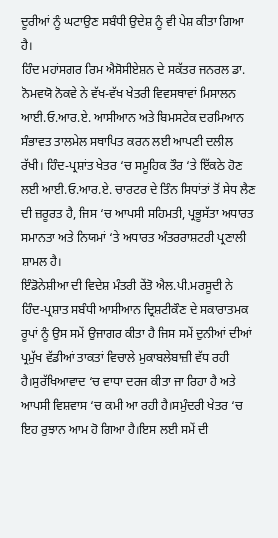ਦੂਰੀਆਂ ਨੂੰ ਘਟਾਉਣ ਸਬੰਧੀ ਉਦੇਸ਼ ਨੂੰ ਵੀ ਪੇਸ਼ ਕੀਤਾ ਗਿਆ ਹੈ।
ਹਿੰਦ ਮਹਾਂਸਗਰ ਰਿਮ ਐਸੋਸੀਏਸ਼ਨ ਦੇ ਸਕੱਤਰ ਜਨਰਲ ਡਾ. ਨੋਮਵਯੋ ਨੋਕਵੇ ਨੇ ਵੱਖ-ਵੱਖ ਖੇਤਰੀ ਵਿਵਸਥਾਵਾਂ ਮਿਸਾਲਨ ਆਈ.ਓ.ਆਰ.ਏ. ਆਸੀਆਨ ਅਤੇ ਬਿਮਸਟੇਕ ਦਰਮਿਆਨ ਸੰਭਾਵਤ ਤਾਲਮੇਲ ਸਥਾਪਿਤ ਕਰਨ ਲਈ ਆਪਣੀ ਦਲੀਲ ਰੱਖੀ। ਹਿੰਦ-ਪ੍ਰਸ਼ਾਂਤ ਖੇਤਰ ‘ਚ ਸਮੂਹਿਕ ਤੌਰ ‘ਤੇ ਇੱਕਠੇ ਹੋਣ ਲਈ ਆਈ.ਓ.ਆਰ.ਏ. ਚਾਰਟਰ ਦੇ ਤਿੰਨ ਸਿਧਾਂਤਾਂ ਤੋਂ ਸੇਧ ਲੈਣ ਦੀ ਜ਼ਰੂਰਤ ਹੈ, ਜਿਸ ‘ਚ ਆਪਸੀ ਸਹਿਮਤੀ, ਪ੍ਰਭੂਸੱਤਾ ਅਧਾਰਤ ਸਮਾਨਤਾ ਅਤੇ ਨਿਯਮਾਂ ‘ਤੇ ਅਧਾਰਤ ਅੰਤਰਰਾਸ਼ਟਰੀ ਪ੍ਰਣਾਲੀ ਸ਼ਾਮਲ ਹੈ।
ਇੰਡੋਨੇਸ਼ੀਆ ਦੀ ਵਿਦੇਸ਼ ਮੰਤਰੀ ਰੇਂਤੋ ਐਲ.ਪੀ.ਮਰਸੂਦੀ ਨੇ ਹਿੰਦ-ਪ੍ਰਸ਼ਾਤ ਸਬੰਧੀ ਆਸੀਆਨ ਦ੍ਰਿਸ਼ਟੀਕੌਣ ਦੇ ਸਕਾਰਾਤਮਕ ਰੂਪਾਂ ਨੂੰ ਉਸ ਸਮੇਂ ਉਜਾਗਰ ਕੀਤਾ ਹੈ ਜਿਸ ਸਮੇਂ ਦੁਨੀਆਂ ਦੀਆਂ ਪ੍ਰਮੁੱਖ ਵੱਡੀਆਂ ਤਾਕਤਾਂ ਵਿਚਾਲੇ ਮੁਕਾਬਲੇਬਾਜ਼ੀ ਵੱਧ ਰਹੀ ਹੈ।ਸੁਰੱਖਿਆਵਾਦ ‘ਚ ਵਾਧਾ ਦਰਜ ਕੀਤਾ ਜਾ ਰਿਹਾ ਹੈ ਅਤੇ ਆਪਸੀ ਵਿਸ਼ਵਾਸ ‘ਚ ਕਮੀ ਆ ਰਹੀ ਹੈ।ਸਮੁੰਦਰੀ ਖੇਤਰ ‘ਚ ਇਹ ਰੁਝਾਨ ਆਮ ਹੋ ਗਿਆ ਹੈ।ਇਸ ਲਈ ਸਮੇਂ ਦੀ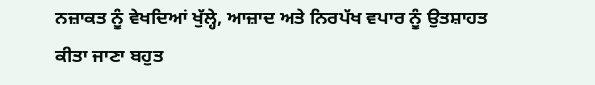ਨਜ਼ਾਕਤ ਨੂੰ ਵੇਖਦਿਆਂ ਖੁੱਲ੍ਹੇ, ਆਜ਼ਾਦ ਅਤੇ ਨਿਰਪੱਖ ਵਪਾਰ ਨੂੰ ਉਤਸ਼ਾਹਤ ਕੀਤਾ ਜਾਣਾ ਬਹੁਤ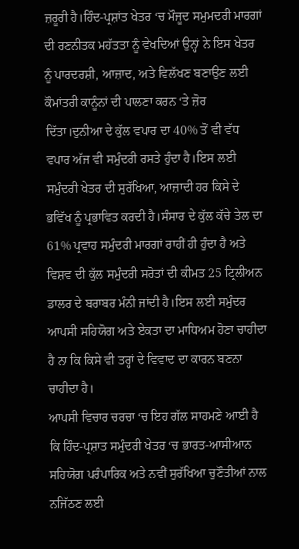ਜ਼ਰੂਰੀ ਹੈ।ਹਿੰਦ-ਪ੍ਰਸ਼ਾਂਤ ਖੇਤਰ ‘ਚ ਮੌਜੂਦ ਸਮੁਮਦਰੀ ਮਾਰਗਾਂ ਦੀ ਰਣਨੀਤਕ ਮਹੱਤਤਾ ਨੂੰ ਵੇਖਦਿਆਂ ਉਨ੍ਹਾਂ ਨੇ ਇਸ ਖੇਤਰ ਨੂੰ ਪਾਰਦਰਸ਼ੀ, ਆਜ਼ਾਦ, ਅਤੇ ਵਿਲੱਖਣ ਬਣਾਉਣ ਲਈ ਕੌਮਾਂਤਰੀ ਕਾਨੂੰਨਾਂ ਦੀ ਪਾਲਣਾ ਕਰਨ ‘ਤੇ ਜ਼ੋਰ ਦਿੱਤਾ।ਦੁਨੀਆ ਦੇ ਕੁੱਲ ਵਪਾਰ ਦਾ 40% ਤੋਂ ਵੀ ਵੱਧ ਵਪਾਰ ਅੱਜ ਵੀ ਸਮੁੰਦਰੀ ਰਸਤੇ ਹੁੰਦਾ ਹੈ।ਇਸ ਲਈ ਸਮੁੰਦਰੀ ਖੇਤਰ ਦੀ ਸੁਰੱਖਿਆ, ਆਜ਼ਾਦੀ ਹਰ ਕਿਸੇ ਦੇ ਭਵਿੱਖ ਨੂੰ ਪ੍ਰਭਾਵਿਤ ਕਰਦੀ ਹੈ।ਸੰਸਾਰ ਦੇ ਕੁੱਲ ਕੱਚੇ ਤੇਲ ਦਾ 61% ਪ੍ਰਵਾਹ ਸਮੁੰਦਰੀ ਮਾਰਗਾਂ ਰਾਹੀਂ ਹੀ ਹੁੰਦਾ ਹੈ ਅਤੇ ਵਿਸ਼ਵ ਦੀ ਕੁੱਲ ਸਮੁੰਦਰੀ ਸਰੋਤਾਂ ਦੀ ਕੀਮਤ 25 ਟ੍ਰਿਲੀਅਨ ਡਾਲਰ ਦੇ ਬਰਾਬਰ ਮੰਨੀ ਜਾਂਦੀ ਹੈ।ਇਸ ਲਈ ਸਮੁੰਦਰ ਆਪਸੀ ਸਹਿਯੋਗ ਅਤੇ ਏਕਤਾ ਦਾ ਮਾਧਿਅਮ ਹੋਣਾ ਚਾਹੀਦਾ ਹੈ ਨਾ ਕਿ ਕਿਸੇ ਵੀ ਤਰ੍ਹਾਂ ਦੇ ਵਿਵਾਦ ਦਾ ਕਾਰਨ ਬਣਨਾ ਚਾਹੀਦਾ ਹੈ।
ਆਪਸੀ ਵਿਚਾਰ ਚਰਚਾ ‘ਚ ਇਹ ਗੱਲ ਸਾਹਮਣੇ ਆਈ ਹੈ ਕਿ ਹਿੰਦ-ਪ੍ਰਸ਼ਾਤ ਸਮੁੰਦਰੀ ਖੇਤਰ ‘ਚ ਭਾਰਤ-ਆਸੀਆਨ ਸਹਿਯੋਗ ਪਰੰਪਾਰਿਕ ਅਤੇ ਨਵੀਂ ਸੁਰੱਖਿਆ ਚੁਣੌਤੀਆਂ ਨਾਲ ਨਜਿੱਠਣ ਲਈ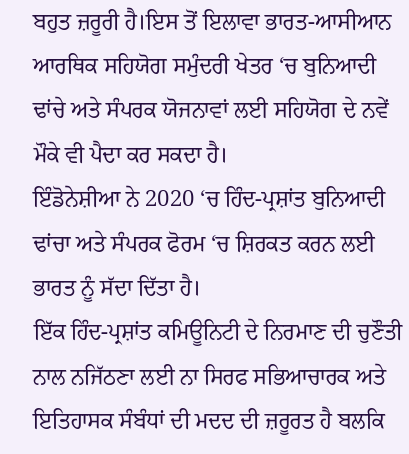ਬਹੁਤ ਜ਼ਰੂਰੀ ਹੈ।ਇਸ ਤੋਂ ਇਲਾਵਾ ਭਾਰਤ-ਆਸੀਆਨ ਆਰਥਿਕ ਸਹਿਯੋਗ ਸਮੁੰਦਰੀ ਖੇਤਰ ‘ਚ ਬੁਨਿਆਦੀ ਢਾਂਚੇ ਅਤੇ ਸੰਪਰਕ ਯੋਜਨਾਵਾਂ ਲਈ ਸਹਿਯੋਗ ਦੇ ਨਵੇਂ ਮੌਕੇ ਵੀ ਪੈਦਾ ਕਰ ਸਕਦਾ ਹੈ।
ਇੰਡੋਨੇਸ਼ੀਆ ਨੇ 2020 ‘ਚ ਹਿੰਦ-ਪ੍ਰਸ਼ਾਂਤ ਬੁਨਿਆਦੀ ਢਾਂਚਾ ਅਤੇ ਸੰਪਰਕ ਫੋਰਮ ‘ਚ ਸ਼ਿਰਕਤ ਕਰਨ ਲਈ ਭਾਰਤ ਨੂੰ ਸੱਦਾ ਦਿੱਤਾ ਹੈ।
ਇੱਕ ਹਿੰਦ-ਪ੍ਰਸ਼ਾਂਤ ਕਮਿਊਨਿਟੀ ਦੇ ਨਿਰਮਾਣ ਦੀ ਚੁਣੌਤੀ ਨਾਲ ਨਜਿੱਠਣਾ ਲਈ ਨਾ ਸਿਰਫ ਸਭਿਆਚਾਰਕ ਅਤੇ ਇਤਿਹਾਸਕ ਸੰਬੰਧਾਂ ਦੀ ਮਦਦ ਦੀ ਜ਼ਰੂਰਤ ਹੈ ਬਲਕਿ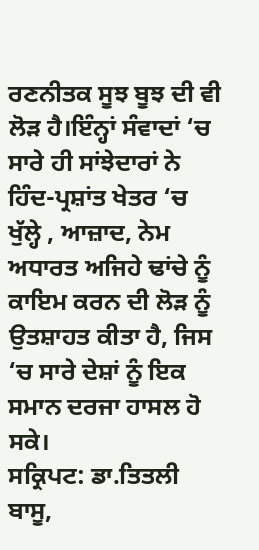ਰਣਨੀਤਕ ਸੂਝ ਬੂਝ ਦੀ ਵੀ ਲੋੜ ਹੈ।ਇੰਨ੍ਹਾਂ ਸੰਵਾਦਾਂ ‘ਚ ਸਾਰੇ ਹੀ ਸਾਂਝੇਦਾਰਾਂ ਨੇ ਹਿੰਦ-ਪ੍ਰਸ਼ਾਂਤ ਖੇਤਰ ‘ਚ ਖੁੱਲ੍ਹੇ , ਆਜ਼ਾਦ, ਨੇਮ ਅਧਾਰਤ ਅਜਿਹੇ ਢਾਂਚੇ ਨੂੰ ਕਾਇਮ ਕਰਨ ਦੀ ਲੋੜ ਨੂੰ ਉਤਸ਼ਾਹਤ ਕੀਤਾ ਹੈ, ਜਿਸ ‘ਚ ਸਾਰੇ ਦੇਸ਼ਾਂ ਨੂੰ ਇਕ ਸਮਾਨ ਦਰਜਾ ਹਾਸਲ ਹੋ ਸਕੇ।
ਸਕ੍ਰਿਪਟ: ਡਾ.ਤਿਤਲੀ ਬਾਸੂ,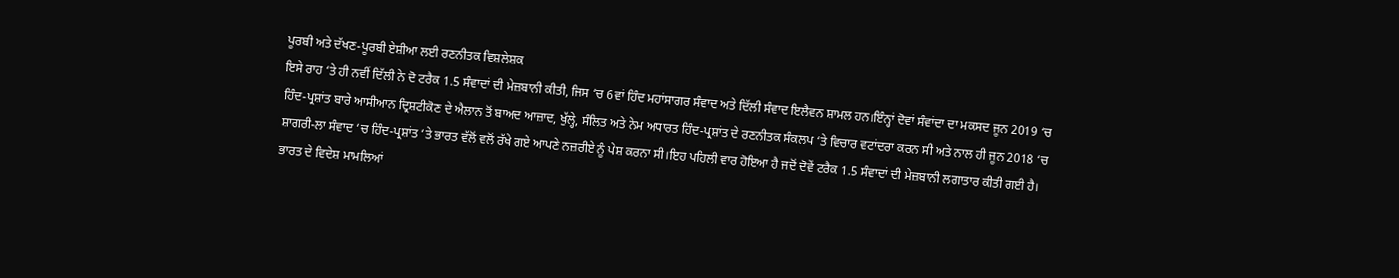ਪੂਰਬੀ ਅਤੇ ਦੱਖਣ-ਪੂਰਬੀ ਏਸ਼ੀਆ ਲਈ ਰਣਨੀਤਕ ਵਿਸ਼ਲੇਸ਼ਕ
ਇਸੇ ਰਾਹ ‘ਤੇ ਹੀ ਨਵੀਂ ਦਿੱਲੀ ਨੇ ਦੋ ਟਰੈਕ 1.5 ਸੰਵਾਦਾਂ ਦੀ ਮੇਜ਼ਬਾਨੀ ਕੀਤੀ, ਜਿਸ ‘ਚ 6ਵਾਂ ਹਿੰਦ ਮਹਾਂਸਾਗਰ ਸੰਵਾਦ ਅਤੇ ਦਿੱਲੀ ਸੰਵਾਦ ਇਲੈਵਨ ਸ਼ਾਮਲ ਹਨ।ਇੰਨ੍ਹਾਂ ਦੋਵਾਂ ਸੰਵਾਂਦਾ ਦਾ ਮਕਸਦ ਜੂਨ 2019 ‘ਚ ਹਿੰਦ-ਪ੍ਰਸ਼ਾਂਤ ਬਾਰੇ ਆਸੀਆਨ ਦ੍ਰਿਸ਼ਟੀਕੋਣ ਦੇ ਐਲਾਨ ਤੋਂ ਬਾਅਦ ਆਜ਼ਾਦ, ਖੁੱਲ੍ਹੇ, ਸੰਲਿਤ ਅਤੇ ਨੇਮ ਅਧਾਰਤ ਹਿੰਦ-ਪ੍ਰਸ਼ਾਂਤ ਦੇ ਰਣਨੀਤਕ ਸੰਕਲਪ ‘ਤੇ ਵਿਚਾਰ ਵਟਾਂਦਰਾ ਕਰਨ ਸੀ ਅਤੇ ਨਾਲ ਹੀ ਜੂਨ 2018 ‘ਚ ਸ਼ਾਗਰੀ-ਲਾ ਸੰਵਾਦ ‘ਚ ਹਿੰਦ-ਪ੍ਰਸ਼ਾਂਤ ‘ਤੇ ਭਾਰਤ ਵੱਲੋਂ ਵਲੋਂ ਰੱਖੇ ਗਏ ਆਪਣੇ ਨਜ਼ਰੀਏ ਨੂੰ ਪੇਸ਼ ਕਰਨਾ ਸੀ।ਇਹ ਪਹਿਲੀ ਵਾਰ ਹੋਇਆ ਹੈ ਜਦੋਂ ਦੋਵੇਂ ਟਰੈਕ 1.5 ਸੰਵਾਦਾਂ ਦੀ ਮੇਜ਼ਬਾਨੀ ਲਗਾਤਾਰ ਕੀਤੀ ਗਈ ਹੈ।
ਭਾਰਤ ਦੇ ਵਿਦੇਸ਼ ਮਾਮਲਿਆਂ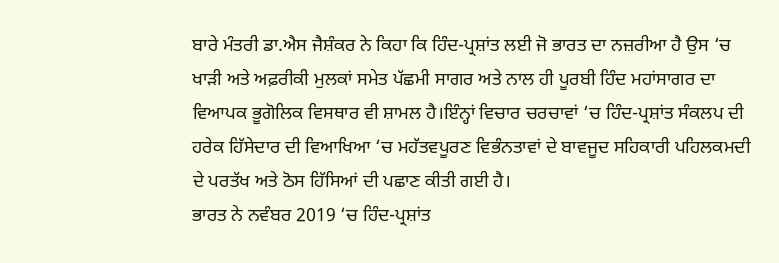ਬਾਰੇ ਮੰਤਰੀ ਡਾ.ਐਸ ਜੈਸ਼ੰਕਰ ਨੇ ਕਿਹਾ ਕਿ ਹਿੰਦ-ਪ੍ਰਸ਼ਾਂਤ ਲਈ ਜੋ ਭਾਰਤ ਦਾ ਨਜ਼ਰੀਆ ਹੈ ਉਸ ‘ਚ ਖਾੜੀ ਅਤੇ ਅਫ਼ਰੀਕੀ ਮੁਲਕਾਂ ਸਮੇਤ ਪੱਛਮੀ ਸਾਗਰ ਅਤੇ ਨਾਲ ਹੀ ਪੂਰਬੀ ਹਿੰਦ ਮਹਾਂਸਾਗਰ ਦਾ ਵਿਆਪਕ ਭੂਗੋਲਿਕ ਵਿਸਥਾਰ ਵੀ ਸ਼ਾਮਲ ਹੈ।ਇੰਨ੍ਹਾਂ ਵਿਚਾਰ ਚਰਚਾਵਾਂ ‘ਚ ਹਿੰਦ-ਪ੍ਰਸ਼ਾਂਤ ਸੰਕਲਪ ਦੀ ਹਰੇਕ ਹਿੱਸੇਦਾਰ ਦੀ ਵਿਆਖਿਆ ‘ਚ ਮਹੱਤਵਪੂਰਣ ਵਿਭੰਨਤਾਵਾਂ ਦੇ ਬਾਵਜੂਦ ਸਹਿਕਾਰੀ ਪਹਿਲਕਮਦੀ ਦੇ ਪਰਤੱਖ ਅਤੇ ਠੋਸ ਹਿੱਸਿਆਂ ਦੀ ਪਛਾਣ ਕੀਤੀ ਗਈ ਹੈ।
ਭਾਰਤ ਨੇ ਨਵੰਬਰ 2019 ‘ਚ ਹਿੰਦ-ਪ੍ਰਸ਼ਾਂਤ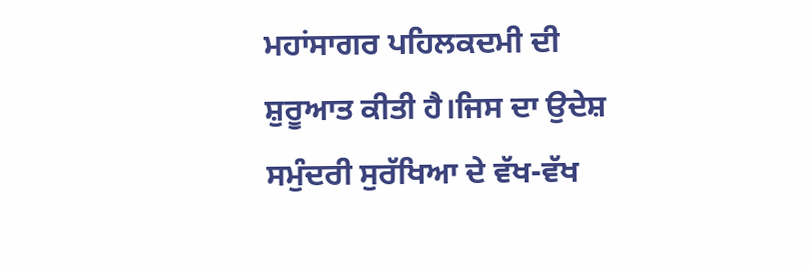ਮਹਾਂਸਾਗਰ ਪਹਿਲਕਦਮੀ ਦੀ ਸ਼ੁਰੂਆਤ ਕੀਤੀ ਹੈ।ਜਿਸ ਦਾ ਉਦੇਸ਼ ਸਮੁੰਦਰੀ ਸੁਰੱਖਿਆ ਦੇ ਵੱਖ-ਵੱਖ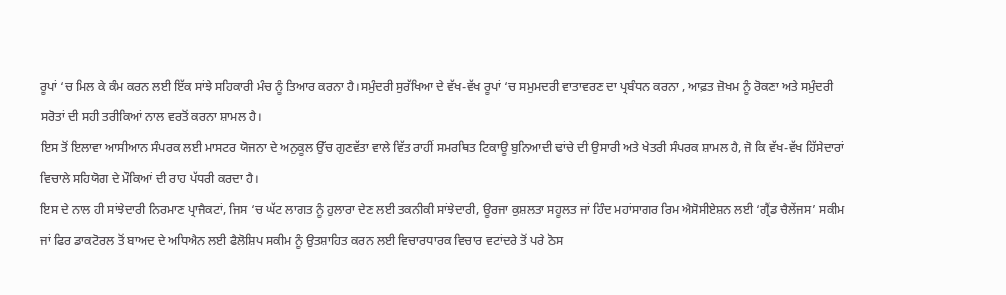ਰੂਪਾਂ ‘ਚ ਮਿਲ ਕੇ ਕੰਮ ਕਰਨ ਲਈ ਇੱਕ ਸਾਂਝੇ ਸਹਿਕਾਰੀ ਮੰਚ ਨੂੰ ਤਿਆਰ ਕਰਨਾ ਹੈ।ਸਮੁੰਦਰੀ ਸੁਰੱਖਿਆ ਦੇ ਵੱਖ-ਵੱਖ ਰੂਪਾਂ ‘ਚ ਸਮੁਮਦਰੀ ਵਾਤਾਵਰਣ ਦਾ ਪ੍ਰਬੰਧਨ ਕਰਨਾ , ਆਫ਼ਤ ਜ਼ੋਖਮ ਨੂੰ ਰੋਕਣਾ ਅਤੇ ਸਮੁੰਦਰੀ ਸਰੋਤਾਂ ਦੀ ਸਹੀ ਤਰੀਕਿਆਂ ਨਾਲ ਵਰਤੋਂ ਕਰਨਾ ਸ਼ਾਮਲ ਹੈ।
ਇਸ ਤੋਂ ਇਲਾਵਾ ਆਸੀਆਨ ਸੰਪਰਕ ਲਈ ਮਾਸਟਰ ਯੋਜਨਾ ਦੇ ਅਨੁਕੂਲ ਉੱਚ ਗੁਣਵੱਤਾ ਵਾਲੇ ਵਿੱਤ ਰਾਹੀਂ ਸਮਰਥਿਤ ਟਿਕਾਊ ਬੁਨਿਆਦੀ ਢਾਂਚੇ ਦੀ ਉਸਾਰੀ ਅਤੇ ਖੇਤਰੀ ਸੰਪਰਕ ਸ਼ਾਮਲ ਹੈ, ਜੋ ਕਿ ਵੱਖ-ਵੱਖ ਹਿੱਸੇਦਾਰਾਂ ਵਿਚਾਲੇ ਸਹਿਯੋਗ ਦੇ ਮੌਕਿਆਂ ਦੀ ਰਾਹ ਪੱਧਰੀ ਕਰਦਾ ਹੈ।
ਇਸ ਦੇ ਨਾਲ ਹੀ ਸਾਂਝੇਦਾਰੀ ਨਿਰਮਾਣ ਪ੍ਰਾਜੈਕਟਾਂ, ਜਿਸ ‘ਚ ਘੱਟ ਲਾਗਤ ਨੂੰ ਹੁਲਾਰਾ ਦੇਣ ਲਈ ਤਕਨੀਕੀ ਸਾਂਝੇਦਾਰੀ, ਊਰਜਾ ਕੁਸ਼ਲਤਾ ਸਹੂਲਤ ਜਾਂ ਹਿੰਦ ਮਹਾਂਸਾਗਰ ਰਿਮ ਐਸੋਸੀਏਸ਼ਨ ਲਈ ‘ਗ੍ਰੈਂਡ ਚੈਲੇਂਜਸ’ ਸਕੀਮ ਜਾਂ ਫਿਰ ਡਾਕਟੋਰਲ ਤੋਂ ਬਾਅਦ ਦੇ ਅਧਿਐਨ ਲਈ ਫੈਲੋਸ਼ਿਪ ਸਕੀਮ ਨੂੰ ਉਤਸ਼ਾਹਿਤ ਕਰਨ ਲਈ ਵਿਚਾਰਧਾਰਕ ਵਿਚਾਰ ਵਟਾਂਦਰੇ ਤੋਂ ਪਰੇ ਠੋਸ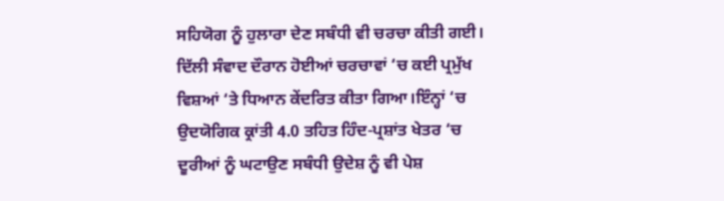ਸਹਿਯੋਗ ਨੂੰ ਹੁਲਾਰਾ ਦੇਣ ਸਬੰਧੀ ਵੀ ਚਰਚਾ ਕੀਤੀ ਗਈ।
ਦਿੱਲੀ ਸੰਵਾਦ ਦੌਰਾਨ ਹੋਈਆਂ ਚਰਚਾਵਾਂ ‘ਚ ਕਈ ਪ੍ਰਮੁੱਖ ਵਿਸ਼ਆਂ ‘ਤੇ ਧਿਆਨ ਕੇਂਦਰਿਤ ਕੀਤਾ ਗਿਆ।ਇੰਨ੍ਹਾਂ ‘ਚ ਉਦਯੋਗਿਕ ਕ੍ਰਾਂਤੀ 4.0 ਤਹਿਤ ਹਿੰਦ-ਪ੍ਰਸ਼ਾਂਤ ਖੇਤਰ ‘ਚ ਦੂਰੀਆਂ ਨੂੰ ਘਟਾਉਣ ਸਬੰਧੀ ਉਦੇਸ਼ ਨੂੰ ਵੀ ਪੇਸ਼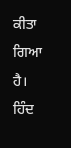ਕੀਤਾ ਗਿਆ ਹੈ।
ਹਿੰਦ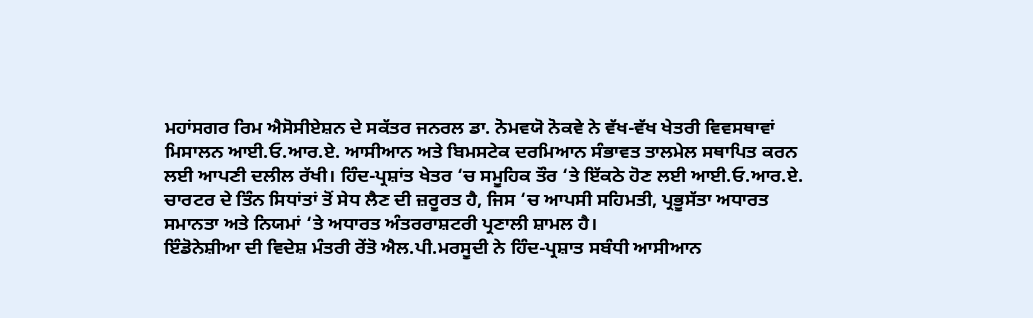ਮਹਾਂਸਗਰ ਰਿਮ ਐਸੋਸੀਏਸ਼ਨ ਦੇ ਸਕੱਤਰ ਜਨਰਲ ਡਾ. ਨੋਮਵਯੋ ਨੋਕਵੇ ਨੇ ਵੱਖ-ਵੱਖ ਖੇਤਰੀ ਵਿਵਸਥਾਵਾਂ ਮਿਸਾਲਨ ਆਈ.ਓ.ਆਰ.ਏ. ਆਸੀਆਨ ਅਤੇ ਬਿਮਸਟੇਕ ਦਰਮਿਆਨ ਸੰਭਾਵਤ ਤਾਲਮੇਲ ਸਥਾਪਿਤ ਕਰਨ ਲਈ ਆਪਣੀ ਦਲੀਲ ਰੱਖੀ। ਹਿੰਦ-ਪ੍ਰਸ਼ਾਂਤ ਖੇਤਰ ‘ਚ ਸਮੂਹਿਕ ਤੌਰ ‘ਤੇ ਇੱਕਠੇ ਹੋਣ ਲਈ ਆਈ.ਓ.ਆਰ.ਏ. ਚਾਰਟਰ ਦੇ ਤਿੰਨ ਸਿਧਾਂਤਾਂ ਤੋਂ ਸੇਧ ਲੈਣ ਦੀ ਜ਼ਰੂਰਤ ਹੈ, ਜਿਸ ‘ਚ ਆਪਸੀ ਸਹਿਮਤੀ, ਪ੍ਰਭੂਸੱਤਾ ਅਧਾਰਤ ਸਮਾਨਤਾ ਅਤੇ ਨਿਯਮਾਂ ‘ਤੇ ਅਧਾਰਤ ਅੰਤਰਰਾਸ਼ਟਰੀ ਪ੍ਰਣਾਲੀ ਸ਼ਾਮਲ ਹੈ।
ਇੰਡੋਨੇਸ਼ੀਆ ਦੀ ਵਿਦੇਸ਼ ਮੰਤਰੀ ਰੇਂਤੋ ਐਲ.ਪੀ.ਮਰਸੂਦੀ ਨੇ ਹਿੰਦ-ਪ੍ਰਸ਼ਾਤ ਸਬੰਧੀ ਆਸੀਆਨ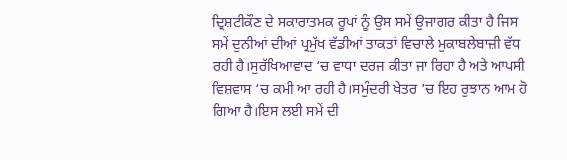ਦ੍ਰਿਸ਼ਟੀਕੌਣ ਦੇ ਸਕਾਰਾਤਮਕ ਰੂਪਾਂ ਨੂੰ ਉਸ ਸਮੇਂ ਉਜਾਗਰ ਕੀਤਾ ਹੈ ਜਿਸ ਸਮੇਂ ਦੁਨੀਆਂ ਦੀਆਂ ਪ੍ਰਮੁੱਖ ਵੱਡੀਆਂ ਤਾਕਤਾਂ ਵਿਚਾਲੇ ਮੁਕਾਬਲੇਬਾਜ਼ੀ ਵੱਧ ਰਹੀ ਹੈ।ਸੁਰੱਖਿਆਵਾਦ ‘ਚ ਵਾਧਾ ਦਰਜ ਕੀਤਾ ਜਾ ਰਿਹਾ ਹੈ ਅਤੇ ਆਪਸੀ ਵਿਸ਼ਵਾਸ ‘ਚ ਕਮੀ ਆ ਰਹੀ ਹੈ।ਸਮੁੰਦਰੀ ਖੇਤਰ ‘ਚ ਇਹ ਰੁਝਾਨ ਆਮ ਹੋ ਗਿਆ ਹੈ।ਇਸ ਲਈ ਸਮੇਂ ਦੀ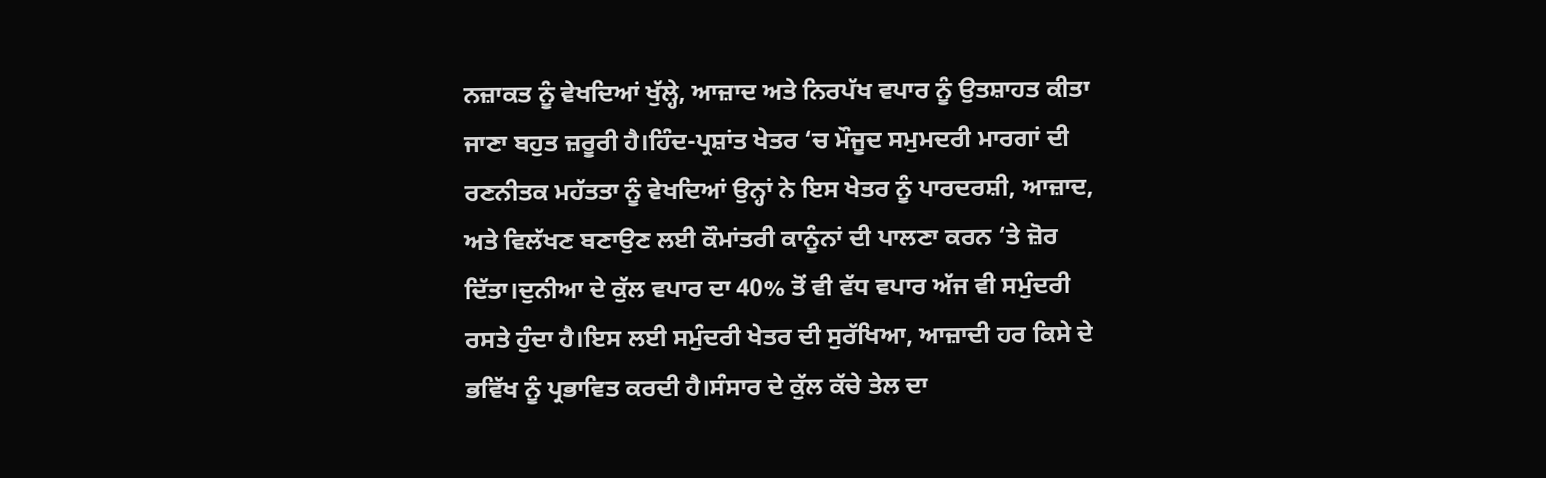ਨਜ਼ਾਕਤ ਨੂੰ ਵੇਖਦਿਆਂ ਖੁੱਲ੍ਹੇ, ਆਜ਼ਾਦ ਅਤੇ ਨਿਰਪੱਖ ਵਪਾਰ ਨੂੰ ਉਤਸ਼ਾਹਤ ਕੀਤਾ ਜਾਣਾ ਬਹੁਤ ਜ਼ਰੂਰੀ ਹੈ।ਹਿੰਦ-ਪ੍ਰਸ਼ਾਂਤ ਖੇਤਰ ‘ਚ ਮੌਜੂਦ ਸਮੁਮਦਰੀ ਮਾਰਗਾਂ ਦੀ ਰਣਨੀਤਕ ਮਹੱਤਤਾ ਨੂੰ ਵੇਖਦਿਆਂ ਉਨ੍ਹਾਂ ਨੇ ਇਸ ਖੇਤਰ ਨੂੰ ਪਾਰਦਰਸ਼ੀ, ਆਜ਼ਾਦ, ਅਤੇ ਵਿਲੱਖਣ ਬਣਾਉਣ ਲਈ ਕੌਮਾਂਤਰੀ ਕਾਨੂੰਨਾਂ ਦੀ ਪਾਲਣਾ ਕਰਨ ‘ਤੇ ਜ਼ੋਰ ਦਿੱਤਾ।ਦੁਨੀਆ ਦੇ ਕੁੱਲ ਵਪਾਰ ਦਾ 40% ਤੋਂ ਵੀ ਵੱਧ ਵਪਾਰ ਅੱਜ ਵੀ ਸਮੁੰਦਰੀ ਰਸਤੇ ਹੁੰਦਾ ਹੈ।ਇਸ ਲਈ ਸਮੁੰਦਰੀ ਖੇਤਰ ਦੀ ਸੁਰੱਖਿਆ, ਆਜ਼ਾਦੀ ਹਰ ਕਿਸੇ ਦੇ ਭਵਿੱਖ ਨੂੰ ਪ੍ਰਭਾਵਿਤ ਕਰਦੀ ਹੈ।ਸੰਸਾਰ ਦੇ ਕੁੱਲ ਕੱਚੇ ਤੇਲ ਦਾ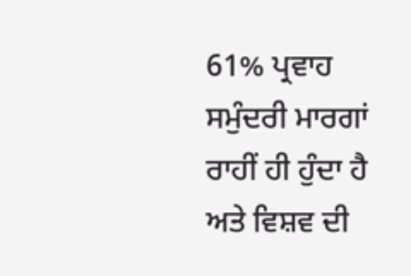61% ਪ੍ਰਵਾਹ ਸਮੁੰਦਰੀ ਮਾਰਗਾਂ ਰਾਹੀਂ ਹੀ ਹੁੰਦਾ ਹੈ ਅਤੇ ਵਿਸ਼ਵ ਦੀ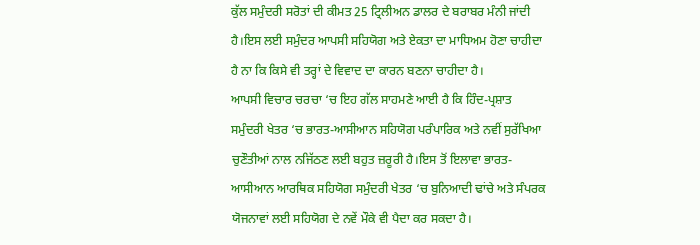ਕੁੱਲ ਸਮੁੰਦਰੀ ਸਰੋਤਾਂ ਦੀ ਕੀਮਤ 25 ਟ੍ਰਿਲੀਅਨ ਡਾਲਰ ਦੇ ਬਰਾਬਰ ਮੰਨੀ ਜਾਂਦੀ ਹੈ।ਇਸ ਲਈ ਸਮੁੰਦਰ ਆਪਸੀ ਸਹਿਯੋਗ ਅਤੇ ਏਕਤਾ ਦਾ ਮਾਧਿਅਮ ਹੋਣਾ ਚਾਹੀਦਾ ਹੈ ਨਾ ਕਿ ਕਿਸੇ ਵੀ ਤਰ੍ਹਾਂ ਦੇ ਵਿਵਾਦ ਦਾ ਕਾਰਨ ਬਣਨਾ ਚਾਹੀਦਾ ਹੈ।
ਆਪਸੀ ਵਿਚਾਰ ਚਰਚਾ ‘ਚ ਇਹ ਗੱਲ ਸਾਹਮਣੇ ਆਈ ਹੈ ਕਿ ਹਿੰਦ-ਪ੍ਰਸ਼ਾਤ ਸਮੁੰਦਰੀ ਖੇਤਰ ‘ਚ ਭਾਰਤ-ਆਸੀਆਨ ਸਹਿਯੋਗ ਪਰੰਪਾਰਿਕ ਅਤੇ ਨਵੀਂ ਸੁਰੱਖਿਆ ਚੁਣੌਤੀਆਂ ਨਾਲ ਨਜਿੱਠਣ ਲਈ ਬਹੁਤ ਜ਼ਰੂਰੀ ਹੈ।ਇਸ ਤੋਂ ਇਲਾਵਾ ਭਾਰਤ-ਆਸੀਆਨ ਆਰਥਿਕ ਸਹਿਯੋਗ ਸਮੁੰਦਰੀ ਖੇਤਰ ‘ਚ ਬੁਨਿਆਦੀ ਢਾਂਚੇ ਅਤੇ ਸੰਪਰਕ ਯੋਜਨਾਵਾਂ ਲਈ ਸਹਿਯੋਗ ਦੇ ਨਵੇਂ ਮੌਕੇ ਵੀ ਪੈਦਾ ਕਰ ਸਕਦਾ ਹੈ।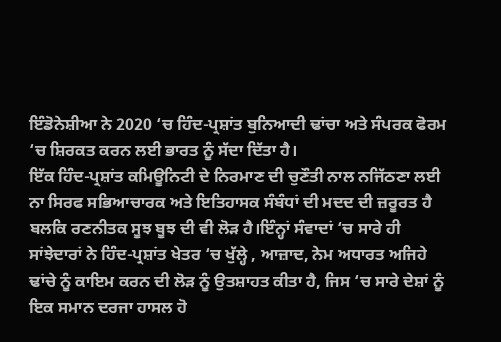ਇੰਡੋਨੇਸ਼ੀਆ ਨੇ 2020 ‘ਚ ਹਿੰਦ-ਪ੍ਰਸ਼ਾਂਤ ਬੁਨਿਆਦੀ ਢਾਂਚਾ ਅਤੇ ਸੰਪਰਕ ਫੋਰਮ ‘ਚ ਸ਼ਿਰਕਤ ਕਰਨ ਲਈ ਭਾਰਤ ਨੂੰ ਸੱਦਾ ਦਿੱਤਾ ਹੈ।
ਇੱਕ ਹਿੰਦ-ਪ੍ਰਸ਼ਾਂਤ ਕਮਿਊਨਿਟੀ ਦੇ ਨਿਰਮਾਣ ਦੀ ਚੁਣੌਤੀ ਨਾਲ ਨਜਿੱਠਣਾ ਲਈ ਨਾ ਸਿਰਫ ਸਭਿਆਚਾਰਕ ਅਤੇ ਇਤਿਹਾਸਕ ਸੰਬੰਧਾਂ ਦੀ ਮਦਦ ਦੀ ਜ਼ਰੂਰਤ ਹੈ ਬਲਕਿ ਰਣਨੀਤਕ ਸੂਝ ਬੂਝ ਦੀ ਵੀ ਲੋੜ ਹੈ।ਇੰਨ੍ਹਾਂ ਸੰਵਾਦਾਂ ‘ਚ ਸਾਰੇ ਹੀ ਸਾਂਝੇਦਾਰਾਂ ਨੇ ਹਿੰਦ-ਪ੍ਰਸ਼ਾਂਤ ਖੇਤਰ ‘ਚ ਖੁੱਲ੍ਹੇ , ਆਜ਼ਾਦ, ਨੇਮ ਅਧਾਰਤ ਅਜਿਹੇ ਢਾਂਚੇ ਨੂੰ ਕਾਇਮ ਕਰਨ ਦੀ ਲੋੜ ਨੂੰ ਉਤਸ਼ਾਹਤ ਕੀਤਾ ਹੈ, ਜਿਸ ‘ਚ ਸਾਰੇ ਦੇਸ਼ਾਂ ਨੂੰ ਇਕ ਸਮਾਨ ਦਰਜਾ ਹਾਸਲ ਹੋ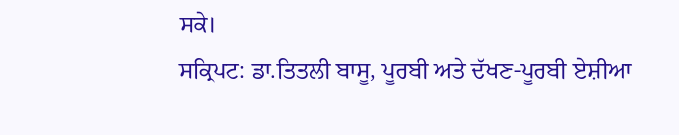ਸਕੇ।
ਸਕ੍ਰਿਪਟ: ਡਾ.ਤਿਤਲੀ ਬਾਸੂ, ਪੂਰਬੀ ਅਤੇ ਦੱਖਣ-ਪੂਰਬੀ ਏਸ਼ੀਆ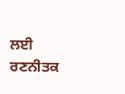ਲਈ ਰਣਨੀਤਕ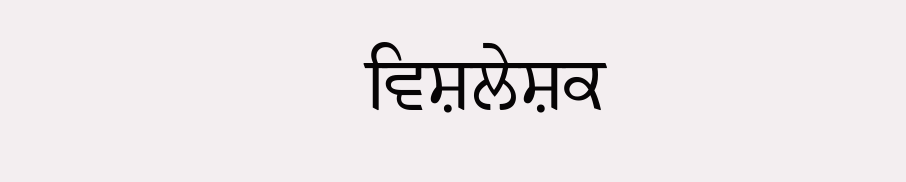ਵਿਸ਼ਲੇਸ਼ਕ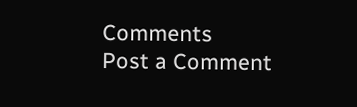Comments
Post a Comment